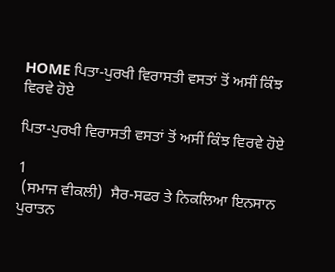HOME ਪਿਤਾ-ਪੁਰਖੀ ਵਿਰਾਸਤੀ ਵਸਤਾਂ ਤੋਂ ਅਸੀਂ ਕਿੰਝ ਵਿਰਵੇ ਹੋਏ

ਪਿਤਾ-ਪੁਰਖੀ ਵਿਰਾਸਤੀ ਵਸਤਾਂ ਤੋਂ ਅਸੀਂ ਕਿੰਝ ਵਿਰਵੇ ਹੋਏ

1
 (ਸਮਾਜ ਵੀਕਲੀ)  ਸੈਰ-ਸਫਰ ਤੇ ਨਿਕਲਿਆ ਇਨਸਾਨ ਪੁਰਾਤਨ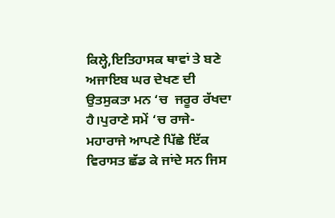ਕਿਲ੍ਹੇ,ਇਤਿਹਾਸਕ ਥਾਵਾਂ ਤੇ ਬਣੇ ਅਜਾਇਬ ਘਰ ਦੇਖਣ ਦੀ ਉਤਸੁਕਤਾ ਮਨ ‘ਚ  ਜਰੂਰ ਰੱਖਦਾ ਹੈ।ਪੁਰਾਣੇ ਸਮੇਂ ‘ਚ ਰਾਜੇ-ਮਹਾਰਾਜੇ ਆਪਣੇ ਪਿੱਛੇ ਇੱਕ ਵਿਰਾਸਤ ਛੱਡ ਕੇ ਜਾਂਦੇ ਸਨ ਜਿਸ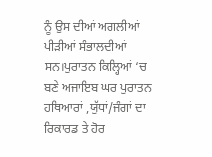ਨੂੰ ਉਸ ਦੀਆਂ ਅਗਲੀਆਂ ਪੀੜੀਆਂ ਸੰਭਾਲਦੀਆਂ ਸਨ।ਪੁਰਾਤਨ ਕਿਲ੍ਹਿਆਂ ‘ਚ ਬਣੇ ਅਜਾਇਬ ਘਰ ਪੁਰਾਤਨ ਹਥਿਆਰਾਂ ,ਯੁੱਧਾਂ/ਜੰਗਾਂ ਦਾ ਰਿਕਾਰਡ ਤੇ ਹੋਰ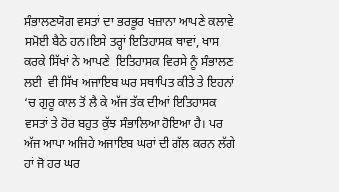ਸੰਭਾਲਣਯੋਗ ਵਸਤਾਂ ਦਾ ਭਰਭੂਰ ਖਜ਼ਾਨਾ ਆਪਣੇ ਕਲਾਵੇ ਸਮੋਈ ਬੈਠੇ ਹਨ।ਇਸੇ ਤਰ੍ਹਾਂ ਇਤਿਹਾਸਕ ਥਾਵਾਂ, ਖਾਸ ਕਰਕੇ ਸਿੱਖਾਂ ਨੇ ਆਪਣੇ  ਇਤਿਹਾਸਕ ਵਿਰਸੇ ਨੂੰ ਸੰਭਾਲਣ ਲਈ  ਵੀ ਸਿੱਖ ਅਜਾਇਬ ਘਰ ਸਥਾਪਿਤ ਕੀਤੇ ਤੇ ਇਹਨਾਂ ‘ਚ ਗੁਰੂ ਕਾਲ ਤੋਂ ਲੈ ਕੇ ਅੱਜ ਤੱਕ ਦੀਆਂ ਇਤਿਹਾਸਕ ਵਸਤਾਂ ਤੇ ਹੋਰ ਬਹੁਤ ਕੁੱਝ ਸੰਭਾਲਿਆ ਹੋਇਆ ਹੈ। ਪਰ ਅੱਜ ਆਪਾ ਅਜਿਹੇ ਅਜਾਇਬ ਘਰਾਂ ਦੀ ਗੱਲ ਕਰਨ ਲੱਗੇ ਹਾਂ ਜੋ ਹਰ ਘਰ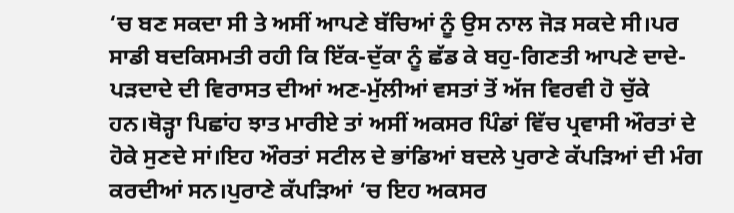‘ਚ ਬਣ ਸਕਦਾ ਸੀ ਤੇ ਅਸੀਂ ਆਪਣੇ ਬੱਚਿਆਂ ਨੂੰ ਉਸ ਨਾਲ ਜੋੜ ਸਕਦੇ ਸੀ।ਪਰ ਸਾਡੀ ਬਦਕਿਸਮਤੀ ਰਹੀ ਕਿ ਇੱਕ-ਦੁੱਕਾ ਨੂੰ ਛੱਡ ਕੇ ਬਹੁ-ਗਿਣਤੀ ਆਪਣੇ ਦਾਦੇ-ਪੜਦਾਦੇ ਦੀ ਵਿਰਾਸਤ ਦੀਆਂ ਅਣ-ਮੁੱਲੀਆਂ ਵਸਤਾਂ ਤੋਂ ਅੱਜ ਵਿਰਵੀ ਹੋ ਚੁੱਕੇ ਹਨ।ਥੋੜ੍ਹਾ ਪਿਛਾਂਹ ਝਾਤ ਮਾਰੀਏ ਤਾਂ ਅਸੀਂ ਅਕਸਰ ਪਿੰਡਾਂ ਵਿੱਚ ਪ੍ਰਵਾਸੀ ਔਰਤਾਂ ਦੇ ਹੋਕੇ ਸੁਣਦੇ ਸਾਂ।ਇਹ ਔਰਤਾਂ ਸਟੀਲ ਦੇ ਭਾਂਡਿਆਂ ਬਦਲੇ ਪੁਰਾਣੇ ਕੱਪੜਿਆਂ ਦੀ ਮੰਗ ਕਰਦੀਆਂ ਸਨ।ਪੁਰਾਣੇ ਕੱਪੜਿਆਂ ‘ਚ ਇਹ ਅਕਸਰ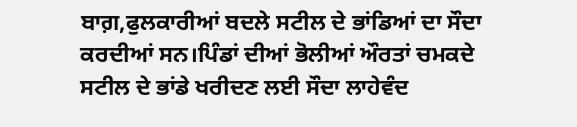ਬਾਗ਼,ਫੁਲਕਾਰੀਆਂ ਬਦਲੇ ਸਟੀਲ ਦੇ ਭਾਂਡਿਆਂ ਦਾ ਸੌਦਾ ਕਰਦੀਆਂ ਸਨ।ਪਿੰਡਾਂ ਦੀਆਂ ਭੋਲੀਆਂ ਔਰਤਾਂ ਚਮਕਦੇ ਸਟੀਲ ਦੇ ਭਾਂਡੇ ਖਰੀਦਣ ਲਈ ਸੌਦਾ ਲਾਹੇਵੰਦ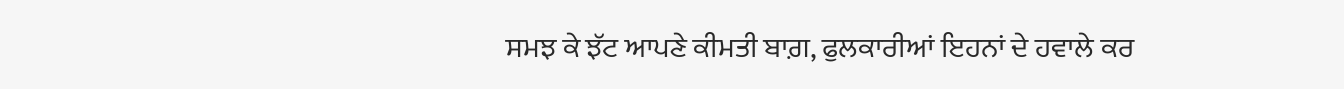ਸਮਝ ਕੇ ਝੱਟ ਆਪਣੇ ਕੀਮਤੀ ਬਾਗ਼, ਫੁਲਕਾਰੀਆਂ ਇਹਨਾਂ ਦੇ ਹਵਾਲੇ ਕਰ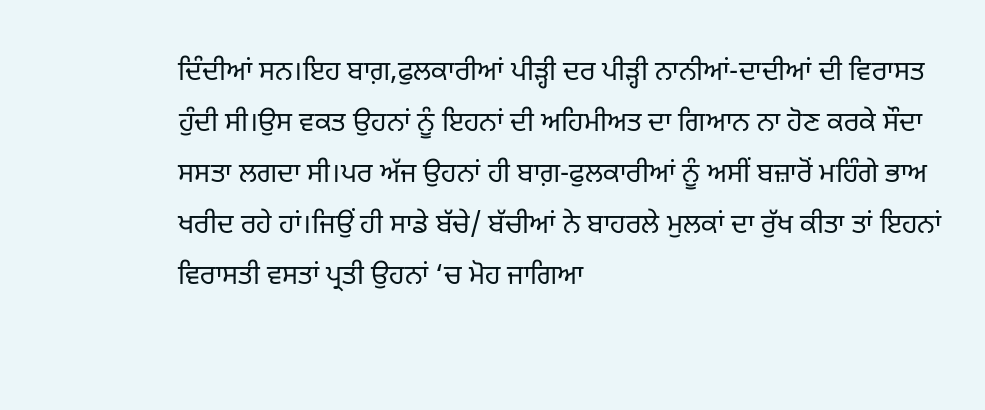ਦਿੰਦੀਆਂ ਸਨ।ਇਹ ਬਾਗ਼,ਫੁਲਕਾਰੀਆਂ ਪੀੜ੍ਹੀ ਦਰ ਪੀੜ੍ਹੀ ਨਾਨੀਆਂ-ਦਾਦੀਆਂ ਦੀ ਵਿਰਾਸਤ ਹੁੰਦੀ ਸੀ।ਉਸ ਵਕਤ ਉਹਨਾਂ ਨੂੰ ਇਹਨਾਂ ਦੀ ਅਹਿਮੀਅਤ ਦਾ ਗਿਆਨ ਨਾ ਹੋਣ ਕਰਕੇ ਸੌਦਾ ਸਸਤਾ ਲਗਦਾ ਸੀ।ਪਰ ਅੱਜ ਉਹਨਾਂ ਹੀ ਬਾਗ਼-ਫੁਲਕਾਰੀਆਂ ਨੂੰ ਅਸੀਂ ਬਜ਼ਾਰੋਂ ਮਹਿੰਗੇ ਭਾਅ ਖਰੀਦ ਰਹੇ ਹਾਂ।ਜਿਉਂ ਹੀ ਸਾਡੇ ਬੱਚੇ/ ਬੱਚੀਆਂ ਨੇ ਬਾਹਰਲੇ ਮੁਲਕਾਂ ਦਾ ਰੁੱਖ ਕੀਤਾ ਤਾਂ ਇਹਨਾਂ ਵਿਰਾਸਤੀ ਵਸਤਾਂ ਪ੍ਰਤੀ ਉਹਨਾਂ ‘ਚ ਮੋਹ ਜਾਗਿਆ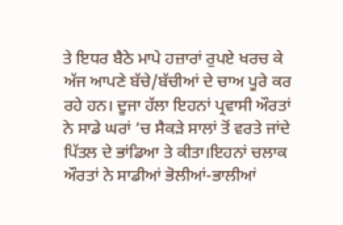ਤੇ ਇਧਰ ਬੈਠੇ ਮਾਪੇ ਹਜ਼ਾਰਾਂ ਰੁਪਏ ਖਰਚ ਕੇ ਅੱਜ ਆਪਣੇ ਬੱਚੇ/ਬੱਚੀਆਂ ਦੇ ਚਾਅ ਪੂਰੇ ਕਰ ਰਹੇ ਹਨ। ਦੂਜਾ ਹੱਲਾ ਇਹਨਾਂ ਪ੍ਰਵਾਸੀ ਔਰਤਾਂ ਨੇ ਸਾਡੇ ਘਰਾਂ ‘ਚ ਸੈਕੜੇ ਸਾਲਾਂ ਤੋਂ ਵਰਤੇ ਜਾਂਦੇ ਪਿੱਤਲ ਦੇ ਭਾਂਡਿਆ ਤੇ ਕੀਤਾ।ਇਹਨਾਂ ਚਲਾਕ ਔਰਤਾਂ ਨੇ ਸਾਡੀਆਂ ਭੋਲੀਆਂ-ਭਾਲੀਆਂ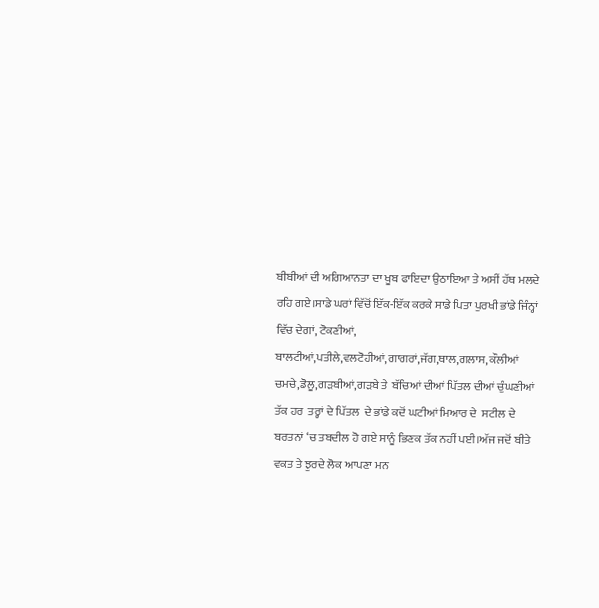ਬੀਬੀਆਂ ਦੀ ਅਗਿਆਨਤਾ ਦਾ ਖੂਬ ਫਾਇਦਾ ਉਠਾਇਆ ਤੇ ਅਸੀਂ ਹੱਥ ਮਲਦੇ ਰਹਿ ਗਏ।ਸਾਡੇ ਘਰਾਂ ਵਿੱਚੋਂ ਇੱਕ-ਇੱਕ ਕਰਕੇ ਸਾਡੇ ਪਿਤਾ ਪੁਰਖੀ ਭਾਂਡੇ ਜਿੰਨ੍ਹਾਂ ਵਿੱਚ ਦੇਗਾਂ, ਟੋਕਣੀਆਂ,  ਬਾਲਟੀਆਂ,ਪਤੀਲੇ,ਵਲਟੋਹੀਆਂ,ਗਾਗਰਾਂ,ਜੱਗ,ਥਾਲ,ਗਲਾਸ, ਕੌਲੀਆਂ ਚਮਚੇ,ਡੋਲੂ,ਗੜਬੀਆਂ,ਗੜਬੇ ਤੇ  ਬੱਚਿਆਂ ਦੀਆਂ ਪਿੱਤਲ ਦੀਆਂ ਚੁੰਘਣੀਆਂ ਤੱਕ ਹਰ  ਤਰ੍ਹਾਂ ਦੇ ਪਿੱਤਲ  ਦੇ ਭਾਂਡੇ ਕਦੋਂ ਘਟੀਆਂ ਮਿਆਰ ਦੇ  ਸਟੀਲ ਦੇ ਬਰਤਨਾਂ ‘ਚ ਤਬਦੀਲ ਹੋ ਗਏ ਸਾਨੂੰ ਭਿਣਕ ਤੱਕ ਨਹੀਂ ਪਈ।ਅੱਜ ਜਦੋਂ ਬੀਤੇ ਵਕਤ ਤੇ ਝੁਰਦੇ ਲੋਕ ਆਪਣਾ ਮਨ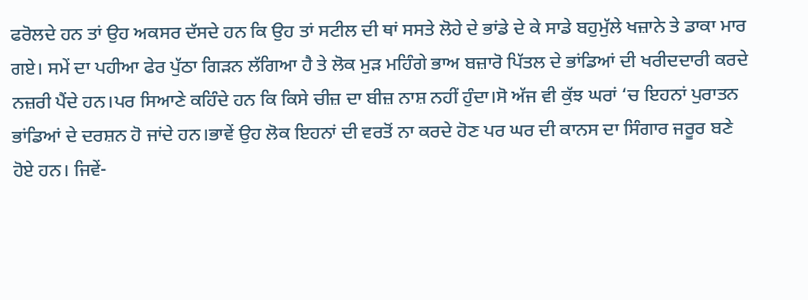ਫਰੋਲਦੇ ਹਨ ਤਾਂ ਉਹ ਅਕਸਰ ਦੱਸਦੇ ਹਨ ਕਿ ਉਹ ਤਾਂ ਸਟੀਲ ਦੀ ਥਾਂ ਸਸਤੇ ਲੋਹੇ ਦੇ ਭਾਂਡੇ ਦੇ ਕੇ ਸਾਡੇ ਬਹੁਮੁੱਲੇ ਖਜ਼ਾਨੇ ਤੇ ਡਾਕਾ ਮਾਰ ਗਏ। ਸਮੇਂ ਦਾ ਪਹੀਆ ਫੇਰ ਪੁੱਠਾ ਗਿੜਨ ਲੱਗਿਆ ਹੈ ਤੇ ਲੋਕ ਮੁੜ ਮਹਿੰਗੇ ਭਾਅ ਬਜ਼ਾਰੋ ਪਿੱਤਲ ਦੇ ਭਾਂਡਿਆਂ ਦੀ ਖਰੀਦਦਾਰੀ ਕਰਦੇ ਨਜ਼ਰੀ ਪੈਂਦੇ ਹਨ।ਪਰ ਸਿਆਣੇ ਕਹਿੰਦੇ ਹਨ ਕਿ ਕਿਸੇ ਚੀਜ਼ ਦਾ ਬੀਜ਼ ਨਾਸ਼ ਨਹੀਂ ਹੁੰਦਾ।ਸੋ ਅੱਜ ਵੀ ਕੁੱਝ ਘਰਾਂ ‘ਚ ਇਹਨਾਂ ਪੁਰਾਤਨ ਭਾਂਡਿਆਂ ਦੇ ਦਰਸ਼ਨ ਹੋ ਜਾਂਦੇ ਹਨ।ਭਾਵੇਂ ਉਹ ਲੋਕ ਇਹਨਾਂ ਦੀ ਵਰਤੋਂ ਨਾ ਕਰਦੇ ਹੋਣ ਪਰ ਘਰ ਦੀ ਕਾਨਸ ਦਾ ਸਿੰਗਾਰ ਜਰੂਰ ਬਣੇ ਹੋਏ ਹਨ। ਜਿਵੇਂ-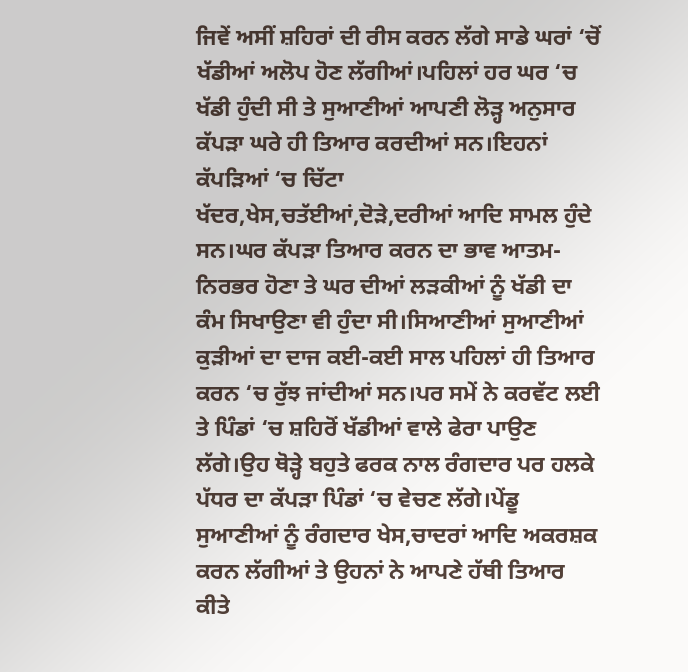ਜਿਵੇਂ ਅਸੀਂ ਸ਼ਹਿਰਾਂ ਦੀ ਰੀਸ ਕਰਨ ਲੱਗੇ ਸਾਡੇ ਘਰਾਂ ‘ਚੋਂ ਖੱਡੀਆਂ ਅਲੋਪ ਹੋਣ ਲੱਗੀਆਂ।ਪਹਿਲਾਂ ਹਰ ਘਰ ‘ਚ ਖੱਡੀ ਹੁੰਦੀ ਸੀ ਤੇ ਸੁਆਣੀਆਂ ਆਪਣੀ ਲੋੜ੍ਹ ਅਨੁਸਾਰ ਕੱਪੜਾ ਘਰੇ ਹੀ ਤਿਆਰ ਕਰਦੀਆਂ ਸਨ।ਇਹਨਾਂ ਕੱਪੜਿਆਂ ‘ਚ ਚਿੱਟਾ ਖੱਦਰ,ਖੇਸ,ਚਤੱਈਆਂ,ਦੋੜੇ,ਦਰੀਆਂ ਆਦਿ ਸਾਮਲ ਹੁੰਦੇ ਸਨ।ਘਰ ਕੱਪੜਾ ਤਿਆਰ ਕਰਨ ਦਾ ਭਾਵ ਆਤਮ-ਨਿਰਭਰ ਹੋਣਾ ਤੇ ਘਰ ਦੀਆਂ ਲੜਕੀਆਂ ਨੂੰ ਖੱਡੀ ਦਾ ਕੰਮ ਸਿਖਾਉਣਾ ਵੀ ਹੁੰਦਾ ਸੀ।ਸਿਆਣੀਆਂ ਸੁਆਣੀਆਂ ਕੁੜੀਆਂ ਦਾ ਦਾਜ ਕਈ-ਕਈ ਸਾਲ ਪਹਿਲਾਂ ਹੀ ਤਿਆਰ ਕਰਨ ‘ਚ ਰੁੱਝ ਜਾਂਦੀਆਂ ਸਨ।ਪਰ ਸਮੇਂ ਨੇ ਕਰਵੱਟ ਲਈ ਤੇ ਪਿੰਡਾਂ ‘ਚ ਸ਼ਹਿਰੋਂ ਖੱਡੀਆਂ ਵਾਲੇ ਫੇਰਾ ਪਾਉਣ ਲੱਗੇ।ਉਹ ਥੋੜ੍ਹੇ ਬਹੁਤੇ ਫਰਕ ਨਾਲ ਰੰਗਦਾਰ ਪਰ ਹਲਕੇ ਪੱਧਰ ਦਾ ਕੱਪੜਾ ਪਿੰਡਾਂ ‘ਚ ਵੇਚਣ ਲੱਗੇ।ਪੇਂਡੂ ਸੁਆਣੀਆਂ ਨੂੰ ਰੰਗਦਾਰ ਖੇਸ,ਚਾਦਰਾਂ ਆਦਿ ਅਕਰਸ਼ਕ ਕਰਨ ਲੱਗੀਆਂ ਤੇ ਉਹਨਾਂ ਨੇ ਆਪਣੇ ਹੱਥੀ ਤਿਆਰ ਕੀਤੇ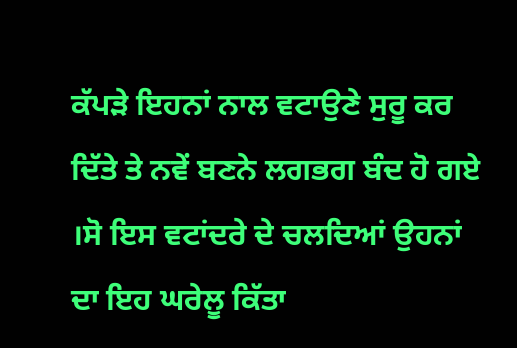ਕੱਪੜੇ ਇਹਨਾਂ ਨਾਲ ਵਟਾਉਣੇ ਸੁਰੂ ਕਰ ਦਿੱਤੇ ਤੇ ਨਵੇਂ ਬਣਨੇ ਲਗਭਗ ਬੰਦ ਹੋ ਗਏ ।ਸੋ ਇਸ ਵਟਾਂਦਰੇ ਦੇ ਚਲਦਿਆਂ ਉਹਨਾਂ ਦਾ ਇਹ ਘਰੇਲੂ ਕਿੱਤਾ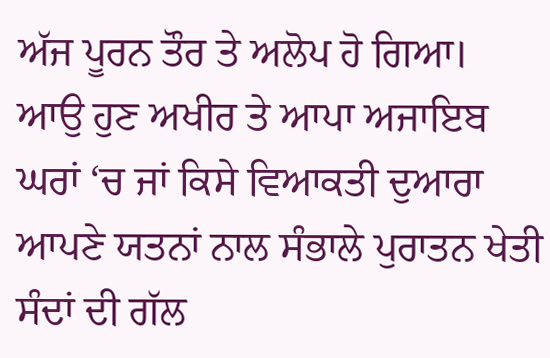ਅੱਜ ਪੂਰਨ ਤੌਰ ਤੇ ਅਲੋਪ ਹੋ ਗਿਆ। ਆਉ ਹੁਣ ਅਖੀਰ ਤੇ ਆਪਾ ਅਜਾਇਬ ਘਰਾਂ ‘ਚ ਜਾਂ ਕਿਸੇ ਵਿਆਕਤੀ ਦੁਆਰਾ ਆਪਣੇ ਯਤਨਾਂ ਨਾਲ ਸੰਭਾਲੇ ਪੁਰਾਤਨ ਖੇਤੀ ਸੰਦਾਂ ਦੀ ਗੱਲ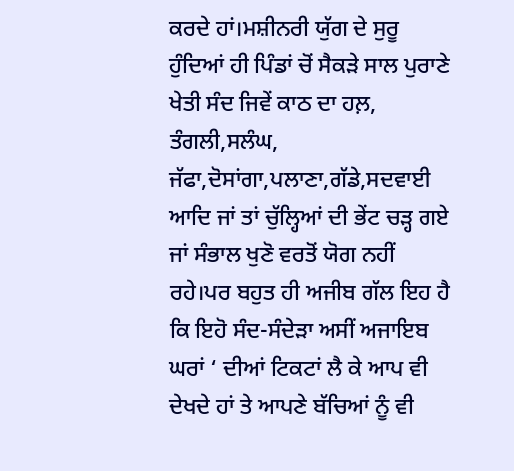ਕਰਦੇ ਹਾਂ।ਮਸ਼ੀਨਰੀ ਯੁੱਗ ਦੇ ਸੁਰੂ ਹੁੰਦਿਆਂ ਹੀ ਪਿੰਡਾਂ ਚੋਂ ਸੈਕੜੇ ਸਾਲ ਪੁਰਾਣੇ ਖੇਤੀ ਸੰਦ ਜਿਵੇਂ ਕਾਠ ਦਾ ਹਲ਼, ਤੰਗਲੀ,ਸਲੰਘ, ਜੱਫਾ,ਦੋਸਾਂਗਾ,ਪਲਾਣਾ,ਗੱਡੇ,ਸਦਵਾਈ ਆਦਿ ਜਾਂ ਤਾਂ ਚੁੱਲ੍ਹਿਆਂ ਦੀ ਭੇਂਟ ਚੜ੍ਹ ਗਏ ਜਾਂ ਸੰਭਾਲ ਖੁਣੋ ਵਰਤੋਂ ਯੋਗ ਨਹੀਂ ਰਹੇ।ਪਰ ਬਹੁਤ ਹੀ ਅਜੀਬ ਗੱਲ ਇਹ ਹੈ ਕਿ ਇਹੋ ਸੰਦ-ਸੰਦੇੜਾ ਅਸੀਂ ਅਜਾਇਬ ਘਰਾਂ ‘ ਦੀਆਂ ਟਿਕਟਾਂ ਲੈ ਕੇ ਆਪ ਵੀ ਦੇਖਦੇ ਹਾਂ ਤੇ ਆਪਣੇ ਬੱਚਿਆਂ ਨੂੰ ਵੀ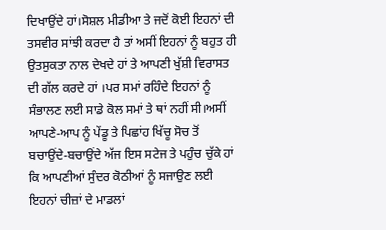ਦਿਖਾਉਂਦੇ ਹਾਂ।ਸੋਸ਼ਲ ਮੀਡੀਆ ਤੇ ਜਦੋਂ ਕੋਈ ਇਹਨਾਂ ਦੀ ਤਸਵੀਰ ਸਾਂਝੀ ਕਰਦਾ ਹੈ ਤਾਂ ਅਸੀਂ ਇਹਨਾਂ ਨੂੰ ਬਹੁਤ ਹੀ ਉਤਸੁਕਤਾ ਨਾਲ ਦੇਖਦੇ ਹਾਂ ਤੇ ਆਪਣੀ ਖੁੱਸ਼ੀ ਵਿਰਾਸਤ ਦੀ ਗੱਲ ਕਰਦੇ ਹਾਂ ।ਪਰ ਸਮਾਂ ਰਹਿੰਦੇ ਇਹਨਾਂ ਨੂੰ ਸੰਭਾਲਣ ਲਈ ਸਾਡੇ ਕੋਲ ਸਮਾਂ ਤੇ ਥਾਂ ਨਹੀਂ ਸੀ।ਅਸੀਂ ਆਪਣੇ-ਆਪ ਨੂੰ ਪੇਂਡੂ ਤੇ ਪਿਛਾਂਹ ਖਿੱਚੂ ਸੋਚ ਤੋਂ ਬਚਾਉਂਦੇ-ਬਚਾਉਂਦੇ ਅੱਜ ਇਸ ਸਟੇਜ ਤੇ ਪਹੁੰਚ ਚੁੱਕੇ ਹਾਂ ਕਿ ਆਪਣੀਆਂ ਸੁੰਦਰ ਕੋਠੀਆਂ ਨੂੰ ਸਜਾਉਣ ਲਈ ਇਹਨਾਂ ਚੀਜ਼ਾਂ ਦੇ ਮਾਡਲਾਂ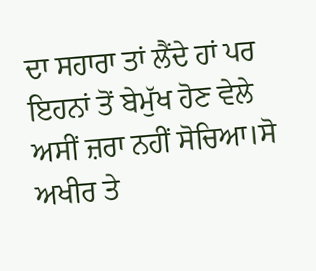ਦਾ ਸਹਾਰਾ ਤਾਂ ਲੈਂਦੇ ਹਾਂ ਪਰ ਇਹਨਾਂ ਤੋਂ ਬੇਮੁੱਖ ਹੋਣ ਵੇਲੇ ਅਸੀਂ ਜ਼ਰਾ ਨਹੀਂ ਸੋਚਿਆ।ਸੋ ਅਖੀਰ ਤੇ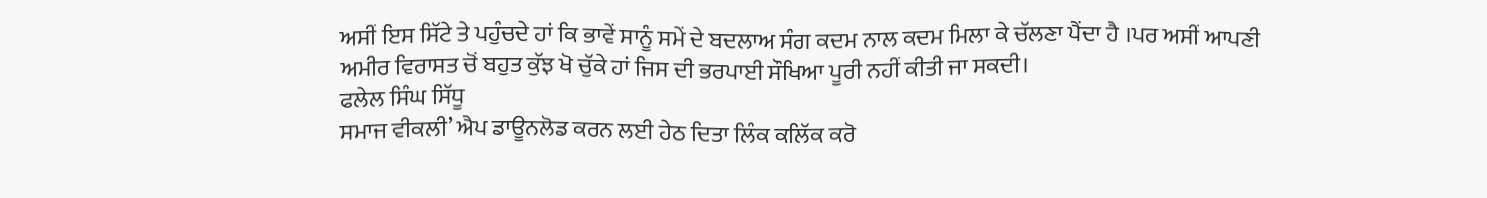ਅਸੀਂ ਇਸ ਸਿੱਟੇ ਤੇ ਪਹੁੰਚਦੇ ਹਾਂ ਕਿ ਭਾਵੇਂ ਸਾਨੂੰ ਸਮੇਂ ਦੇ ਬਦਲਾਅ ਸੰਗ ਕਦਮ ਨਾਲ ਕਦਮ ਮਿਲਾ ਕੇ ਚੱਲਣਾ ਪੈਂਦਾ ਹੈ ।ਪਰ ਅਸੀਂ ਆਪਣੀ  ਅਮੀਰ ਵਿਰਾਸਤ ਚੋਂ ਬਹੁਤ ਕੁੱਝ ਖੋ ਚੁੱਕੇ ਹਾਂ ਜਿਸ ਦੀ ਭਰਪਾਈ ਸੌਖਿਆ ਪੂਰੀ ਨਹੀਂ ਕੀਤੀ ਜਾ ਸਕਦੀ।
ਫਲੇਲ ਸਿੰਘ ਸਿੱਧੂ
ਸਮਾਜ ਵੀਕਲੀ’ ਐਪ ਡਾਊਨਲੋਡ ਕਰਨ ਲਈ ਹੇਠ ਦਿਤਾ ਲਿੰਕ ਕਲਿੱਕ ਕਰੋ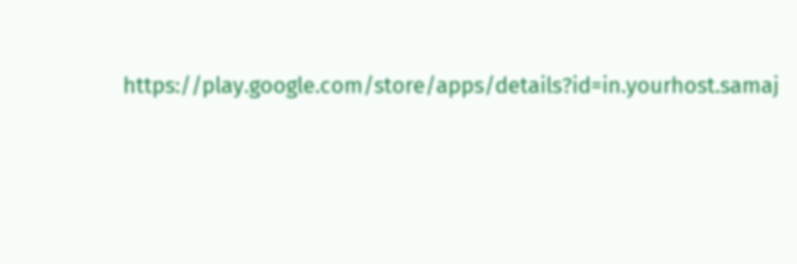https://play.google.com/store/apps/details?id=in.yourhost.samaj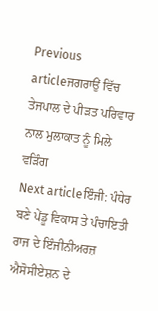Previous articleਜਗਰਾਉਂ ਵਿੱਚ ਤੇਜਪਾਲ ਦੇ ਪੀੜਤ ਪਰਿਵਾਰ ਨਾਲ ਮੁਲਾਕਾਤ ਨੂੰ ਮਿਲੇ ਵੜਿੰਗ
Next articleਇੰਜੀ: ਪੰਧੇਰ ਬਣੇ ਪੇਂਡੂ ਵਿਕਾਸ ਤੇ ਪੰਚਾਇਤੀ ਰਾਜ ਦੇ ਇੰਜੀਨੀਅਰਜ਼ ਐਸੋਸੀਏਸ਼ਨ ਦੇ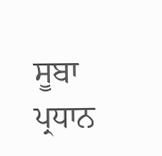ਸੂਬਾ ਪ੍ਰਧਾਨ